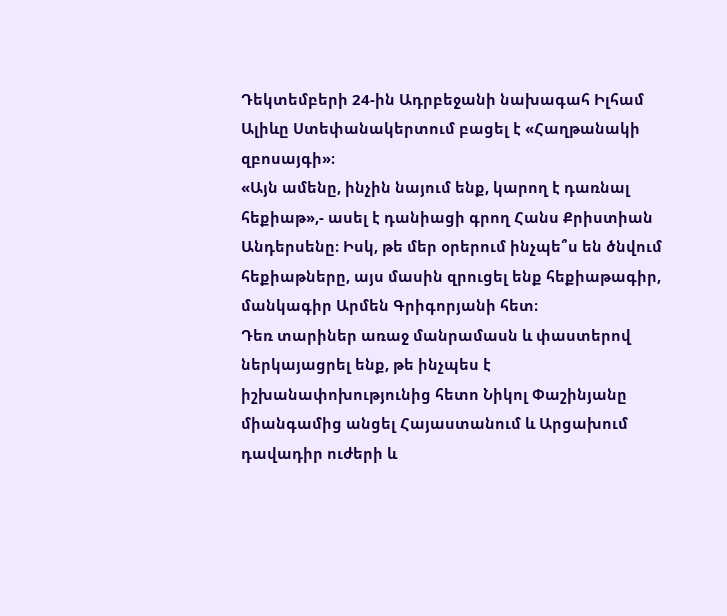Դեկտեմբերի 24-ին Ադրբեջանի նախագահ Իլհամ Ալիևը Ստեփանակերտում բացել է «Հաղթանակի զբոսայգի»։
«Այն ամենը, ինչին նայում ենք, կարող է դառնալ հեքիաթ»,- ասել է դանիացի գրող Հանս Քրիստիան Անդերսենը։ Իսկ, թե մեր օրերում ինչպե՞ս են ծնվում հեքիաթները, այս մասին զրուցել ենք հեքիաթագիր, մանկագիր Արմեն Գրիգորյանի հետ։
Դեռ տարիներ առաջ մանրամասն և փաստերով ներկայացրել ենք, թե ինչպես է իշխանափոխությունից հետո Նիկոլ Փաշինյանը միանգամից անցել Հայաստանում և Արցախում դավադիր ուժերի և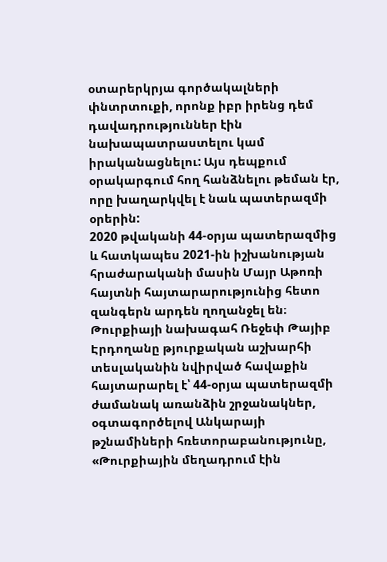օտարերկրյա գործակալների փնտրտուքի, որոնք իբր իրենց դեմ դավադրություններ էին նախապատրաստելու կամ իրականացնելու: Այս դեպքում օրակարգում հող հանձնելու թեման էր, որը խաղարկվել է նաև պատերազմի օրերին:
2020 թվականի 44-օրյա պատերազմից և հատկապես 2021-ին իշխանության հրաժարականի մասին Մայր Աթոռի հայտնի հայտարարությունից հետո զանգերն արդեն ղողանջել են։
Թուրքիայի նախագահ Ռեջեփ Թայիբ Էրդողանը թյուրքական աշխարհի տեսլականին նվիրված հավաքին հայտարարել է՝ 44-օրյա պատերազմի ժամանակ առանձին շրջանակներ, օգտագործելով Անկարայի թշնամիների հռետորաբանությունը, «Թուրքիային մեղադրում էին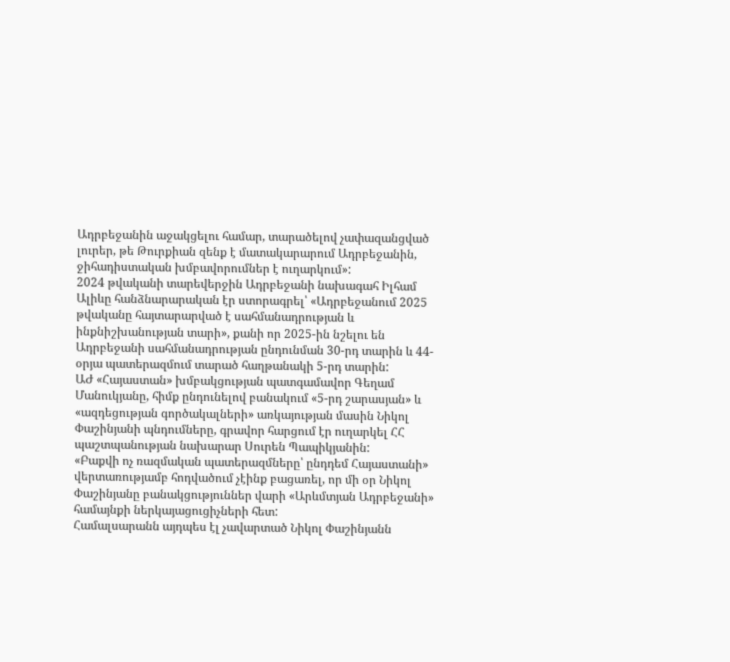Ադրբեջանին աջակցելու համար, տարածելով չափազանցված լուրեր, թե Թուրքիան զենք է մատակարարում Ադրբեջանին, ջիհադիստական խմբավորումներ է ուղարկում»:
2024 թվականի տարեվերջին Ադրբեջանի նախագահ Իլհամ Ալիևը հանձնարարական էր ստորագրել՝ «Ադրբեջանում 2025 թվականը հայտարարված է սահմանադրության և ինքնիշխանության տարի», քանի որ 2025-ին նշելու են Ադրբեջանի սահմանադրության ընդունման 30-րդ տարին և 44-օրյա պատերազմում տարած հաղթանակի 5-րդ տարին:
ԱԺ «Հայաստան» խմբակցության պատգամավոր Գեղամ Մանուկյանը, հիմք ընդունելով բանակում «5-րդ շարասյան» և «ազդեցության գործակալների» առկայության մասին Նիկոլ Փաշինյանի պնդումները, գրավոր հարցում էր ուղարկել ՀՀ պաշտպանության նախարար Սուրեն Պապիկյանին:
«Բաքվի ոչ ռազմական պատերազմները՝ ընդդեմ Հայաստանի» վերտառությամբ հոդվածում չէինք բացառել, որ մի օր Նիկոլ Փաշինյանը բանակցություններ վարի «Արևմտյան Ադրբեջանի» համայնքի ներկայացուցիչների հետ:
Համալսարանն այդպես էլ չավարտած Նիկոլ Փաշինյանն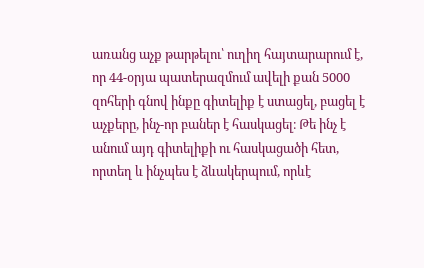առանց աչք թարթելու՝ ուղիղ հայտարարում է, որ 44-օրյա պատերազմում ավելի քան 5000 զոհերի գնով ինքը գիտելիք է ստացել, բացել է աչքերը, ինչ-որ բաներ է հասկացել։ Թե ինչ է անում այդ գիտելիքի ու հասկացածի հետ, որտեղ և ինչպես է ձևակերպում, որևէ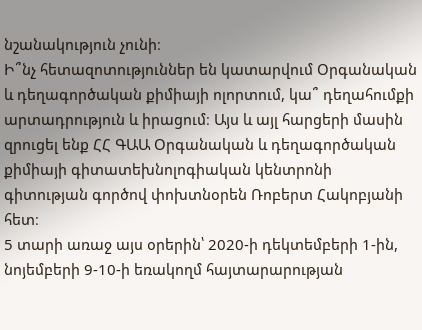նշանակություն չունի։
Ի՞նչ հետազոտություններ են կատարվում Օրգանական և դեղագործական քիմիայի ոլորտում, կա՞ դեղահումքի արտադրություն և իրացում։ Այս և այլ հարցերի մասին զրուցել ենք ՀՀ ԳԱԱ Օրգանական և դեղագործական քիմիայի գիտատեխնոլոգիական կենտրոնի գիտության գործով փոխտնօրեն Ռոբերտ Հակոբյանի հետ։
5 տարի առաջ այս օրերին՝ 2020-ի դեկտեմբերի 1-ին, նոյեմբերի 9-10-ի եռակողմ հայտարարության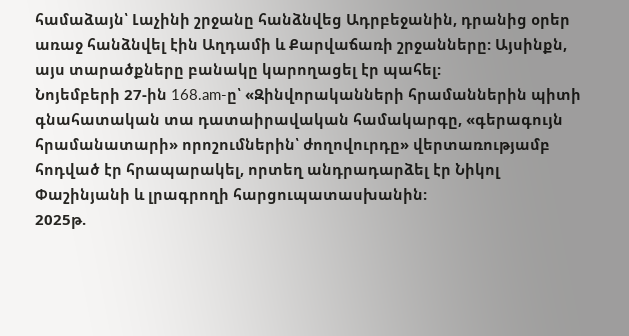համաձայն՝ Լաչինի շրջանը հանձնվեց Ադրբեջանին, դրանից օրեր առաջ հանձնվել էին Աղդամի և Քարվաճառի շրջանները: Այսինքն, այս տարածքները բանակը կարողացել էր պահել:
Նոյեմբերի 27-ին 168.am-ը՝ «Զինվորականների հրամաններին պիտի գնահատական տա դատաիրավական համակարգը, «գերագույն հրամանատարի» որոշումներին՝ ժողովուրդը» վերտառությամբ հոդված էր հրապարակել, որտեղ անդրադարձել էր Նիկոլ Փաշինյանի և լրագրողի հարցուպատասխանին:
2025թ.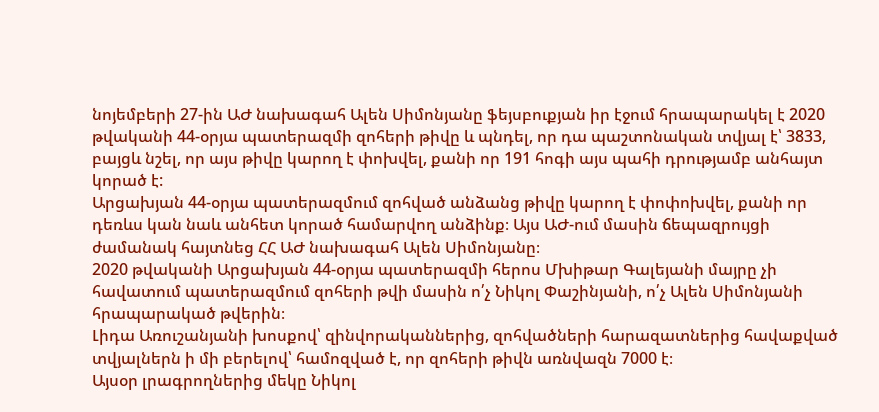նոյեմբերի 27-ին ԱԺ նախագահ Ալեն Սիմոնյանը ֆեյսբուքյան իր էջում հրապարակել է 2020 թվականի 44-օրյա պատերազմի զոհերի թիվը և պնդել, որ դա պաշտոնական տվյալ է՝ 3833, բայցև նշել, որ այս թիվը կարող է փոխվել, քանի որ 191 հոգի այս պահի դրությամբ անհայտ կորած է:
Արցախյան 44-օրյա պատերազմում զոհված անձանց թիվը կարող է փոփոխվել, քանի որ դեռևս կան նաև անհետ կորած համարվող անձինք։ Այս ԱԺ-ում մասին ճեպազրույցի ժամանակ հայտնեց ՀՀ ԱԺ նախագահ Ալեն Սիմոնյանը։
2020 թվականի Արցախյան 44-օրյա պատերազմի հերոս Մխիթար Գալեյանի մայրը չի հավատում պատերազմում զոհերի թվի մասին ո՛չ Նիկոլ Փաշինյանի, ո՛չ Ալեն Սիմոնյանի հրապարակած թվերին։
Լիդա Առուշանյանի խոսքով՝ զինվորականներից, զոհվածների հարազատներից հավաքված տվյալներն ի մի բերելով՝ համոզված է, որ զոհերի թիվն առնվազն 7000 է։
Այսօր լրագրողներից մեկը Նիկոլ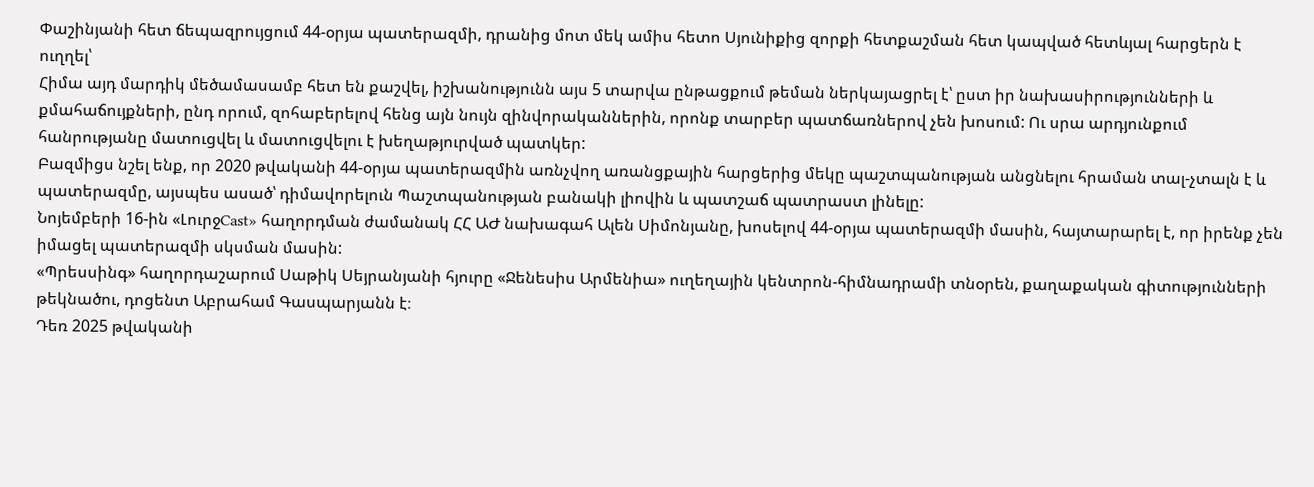Փաշինյանի հետ ճեպազրույցում 44-օրյա պատերազմի, դրանից մոտ մեկ ամիս հետո Սյունիքից զորքի հետքաշման հետ կապված հետևյալ հարցերն է ուղղել՝
Հիմա այդ մարդիկ մեծամասամբ հետ են քաշվել, իշխանությունն այս 5 տարվա ընթացքում թեման ներկայացրել է՝ ըստ իր նախասիրությունների և քմահաճույքների, ընդ որում, զոհաբերելով հենց այն նույն զինվորականներին, որոնք տարբեր պատճառներով չեն խոսում: Ու սրա արդյունքում հանրությանը մատուցվել և մատուցվելու է խեղաթյուրված պատկեր:
Բազմիցս նշել ենք, որ 2020 թվականի 44-օրյա պատերազմին առնչվող առանցքային հարցերից մեկը պաշտպանության անցնելու հրաման տալ-չտալն է և պատերազմը, այսպես ասած՝ դիմավորելուն Պաշտպանության բանակի լիովին և պատշաճ պատրաստ լինելը:
Նոյեմբերի 16-ին «ԼուրջCast» հաղորդման ժամանակ ՀՀ ԱԺ նախագահ Ալեն Սիմոնյանը, խոսելով 44-օրյա պատերազմի մասին, հայտարարել է, որ իրենք չեն իմացել պատերազմի սկսման մասին:
«Պրեսսինգ» հաղորդաշարում Սաթիկ Սեյրանյանի հյուրը «Ջենեսիս Արմենիա» ուղեղային կենտրոն-հիմնադրամի տնօրեն, քաղաքական գիտությունների թեկնածու, դոցենտ Աբրահամ Գասպարյանն է։
Դեռ 2025 թվականի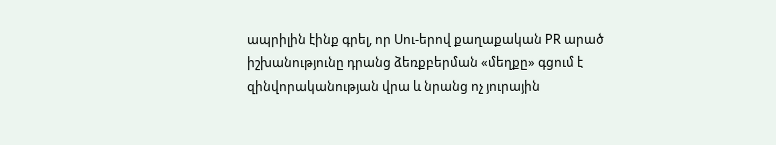ապրիլին էինք գրել, որ Սու-երով քաղաքական PR արած իշխանությունը դրանց ձեռքբերման «մեղքը» գցում է զինվորականության վրա և նրանց ոչ յուրային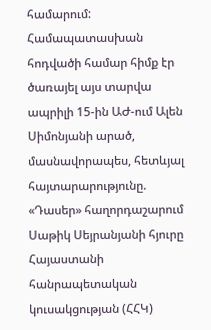համարում: Համապատասխան հոդվածի համար հիմք էր ծառայել այս տարվա ապրիլի 15-ին ԱԺ-ում Ալեն Սիմոնյանի արած, մասնավորապես, հետևյալ հայտարարությունը.
«Դասեր» հաղորդաշարում Սաթիկ Սեյրանյանի հյուրը Հայաստանի հանրապետական կուսակցության (ՀՀԿ)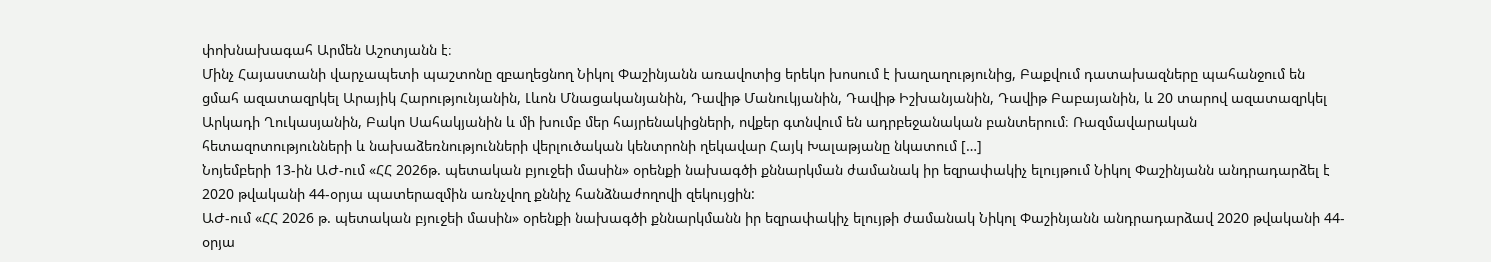փոխնախագահ Արմեն Աշոտյանն է։
Մինչ Հայաստանի վարչապետի պաշտոնը զբաղեցնող Նիկոլ Փաշինյանն առավոտից երեկո խոսում է խաղաղությունից, Բաքվում դատախազները պահանջում են ցմահ ազատազրկել Արայիկ Հարությունյանին, Լևոն Մնացականյանին, Դավիթ Մանուկյանին, Դավիթ Իշխանյանին, Դավիթ Բաբայանին, և 20 տարով ազատազրկել Արկադի Ղուկասյանին, Բակո Սահակյանին և մի խումբ մեր հայրենակիցների, ովքեր գտնվում են ադրբեջանական բանտերում։ Ռազմավարական հետազոտությունների և նախաձեռնությունների վերլուծական կենտրոնի ղեկավար Հայկ Խալաթյանը նկատում […]
Նոյեմբերի 13-ին ԱԺ-ում «ՀՀ 2026թ. պետական բյուջեի մասին» օրենքի նախագծի քննարկման ժամանակ իր եզրափակիչ ելույթում Նիկոլ Փաշինյանն անդրադարձել է 2020 թվականի 44-օրյա պատերազմին առնչվող քննիչ հանձնաժողովի զեկույցին:
ԱԺ-ում «ՀՀ 2026 թ. պետական բյուջեի մասին» օրենքի նախագծի քննարկմանն իր եզրափակիչ ելույթի ժամանակ Նիկոլ Փաշինյանն անդրադարձավ 2020 թվականի 44-օրյա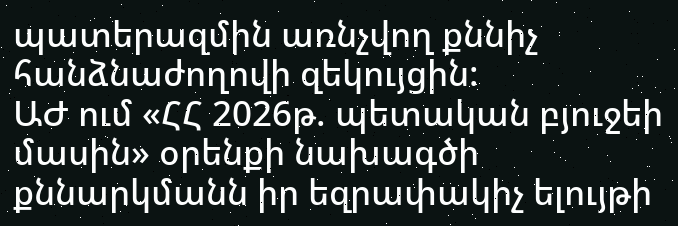պատերազմին առնչվող քննիչ հանձնաժողովի զեկույցին:
ԱԺ ում «ՀՀ 2026թ. պետական բյուջեի մասին» օրենքի նախագծի քննարկմանն իր եզրափակիչ ելույթի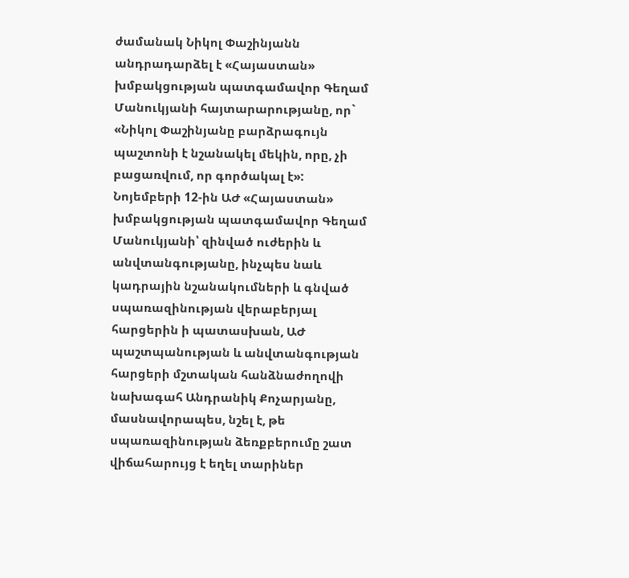ժամանակ Նիկոլ Փաշինյանն անդրադարձել է «Հայաստան» խմբակցության պատգամավոր Գեղամ Մանուկյանի հայտարարությանը, որ` «Նիկոլ Փաշինյանը բարձրագույն պաշտոնի է նշանակել մեկին, որը, չի բացառվում, որ գործակալ է»:
Նոյեմբերի 12-ին ԱԺ «Հայաստան» խմբակցության պատգամավոր Գեղամ Մանուկյանի՝ զինված ուժերին և անվտանգությանը, ինչպես նաև կադրային նշանակումների և գնված սպառազինության վերաբերյալ հարցերին ի պատասխան, ԱԺ պաշտպանության և անվտանգության հարցերի մշտական հանձնաժողովի նախագահ Անդրանիկ Քոչարյանը, մասնավորապես, նշել է, թե սպառազինության ձեռքբերումը շատ վիճահարույց է եղել տարիներ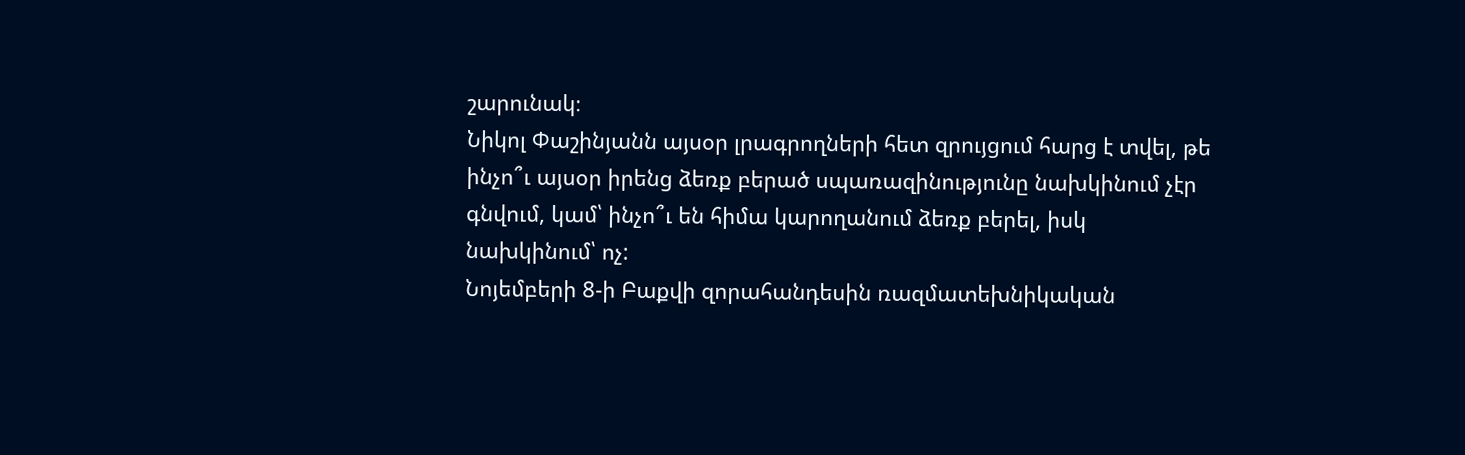շարունակ։
Նիկոլ Փաշինյանն այսօր լրագրողների հետ զրույցում հարց է տվել, թե ինչո՞ւ այսօր իրենց ձեռք բերած սպառազինությունը նախկինում չէր գնվում, կամ՝ ինչո՞ւ են հիմա կարողանում ձեռք բերել, իսկ նախկինում՝ ոչ:
Նոյեմբերի 8-ի Բաքվի զորահանդեսին ռազմատեխնիկական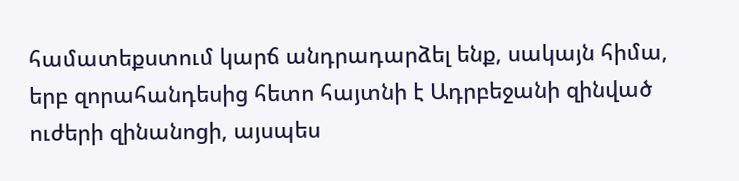համատեքստում կարճ անդրադարձել ենք, սակայն հիմա, երբ զորահանդեսից հետո հայտնի է Ադրբեջանի զինված ուժերի զինանոցի, այսպես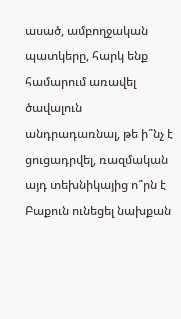ասած, ամբողջական պատկերը, հարկ ենք համարում առավել ծավալուն անդրադառնալ, թե ի՞նչ է ցուցադրվել, ռազմական այդ տեխնիկայից ո՞րն է Բաքուն ունեցել նախքան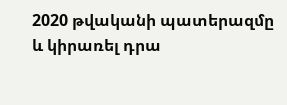2020 թվականի պատերազմը և կիրառել դրա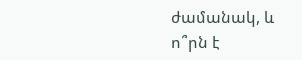ժամանակ, և ո՞րն է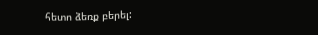հետո ձեռք բերել: